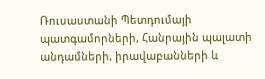Ռուսաստանի Պետդումայի պատգամորների, Հանրային պալատի անդամների, իրավաբանների և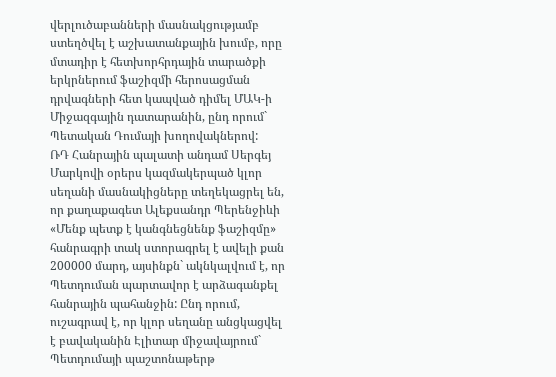վերլուծաբանների մասնակցությամբ ստեղծվել է աշխատանքային խումբ, որը մտադիր է հետխորհրդային տարածքի երկրներում ֆաշիզմի հերոսացման դրվագների հետ կապված դիմել ՄԱԿ-ի Միջազգային դատարանին, ընդ որում` Պետական Դումայի խողովակներով:
ՌԴ Հանրային պալատի անդամ Սերգեյ Մարկովի օրերս կազմակերպած կլոր սեղանի մասնակիցները տեղեկացրել են, որ քաղաքագետ Ալեքսանդր Պերենջիևի «Մենք պետք է կանգնեցնենք ֆաշիզմը» հանրագրի տակ ստորագրել է ավելի քան 200000 մարդ, այսինքն` ակնկալվում է, որ Պետդուման պարտավոր է արձագանքել հանրային պահանջին: Ընդ որում, ուշագրավ է, որ կլոր սեղանը անցկացվել է բավականին Էլիտար միջավայրում` Պետդումայի պաշտոնաթերթ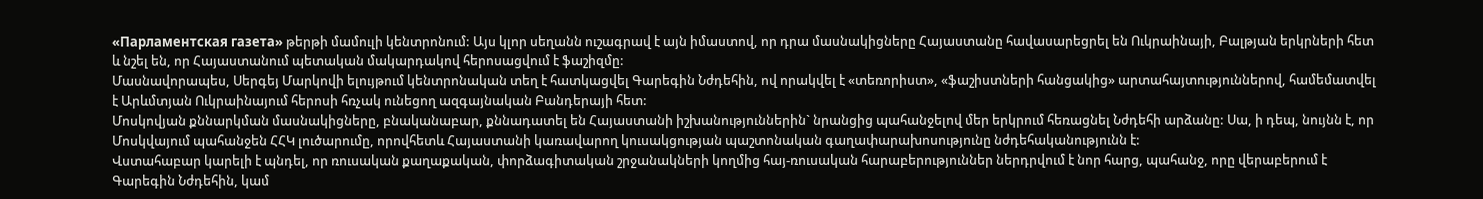«Парламентская газета» թերթի մամուլի կենտրոնում: Այս կլոր սեղանն ուշագրավ է այն իմաստով, որ դրա մասնակիցները Հայաստանը հավասարեցրել են Ուկրաինայի, Բալթյան երկրների հետ և նշել են, որ Հայաստանում պետական մակարդակով հերոսացվում է ֆաշիզմը:
Մասնավորապես, Սերգեյ Մարկովի ելույթում կենտրոնական տեղ է հատկացվել Գարեգին Նժդեհին, ով որակվել է «տեռորիստ», «ֆաշիստների հանցակից» արտահայտություններով, համեմատվել է Արևմտյան Ուկրաինայում հերոսի հռչակ ունեցող ազգայնական Բանդերայի հետ:
Մոսկովյան քննարկման մասնակիցները, բնականաբար, քննադատել են Հայաստանի իշխանություններին` նրանցից պահանջելով մեր երկրում հեռացնել Նժդեհի արձանը: Սա, ի դեպ, նույնն է, որ Մոսկվայում պահանջեն ՀՀԿ լուծարումը, որովհետև Հայաստանի կառավարող կուսակցության պաշտոնական գաղափարախոսությունը նժդեհականությունն է:
Վստահաբար կարելի է պնդել, որ ռուսական քաղաքական, փորձագիտական շրջանակների կողմից հայ-ռուսական հարաբերություններ ներդրվում է նոր հարց, պահանջ, որը վերաբերում է Գարեգին Նժդեհին, կամ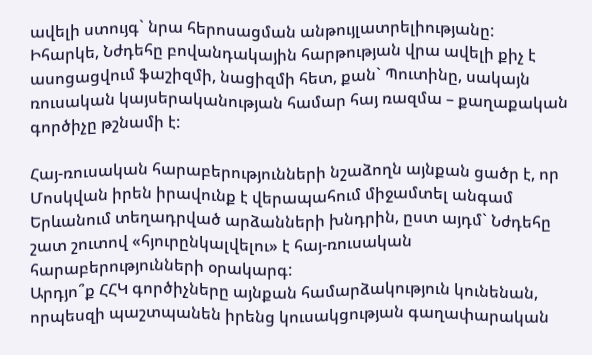ավելի ստույգ` նրա հերոսացման անթույլատրելիությանը:
Իհարկե, Նժդեհը բովանդակային հարթության վրա ավելի քիչ է ասոցացվում ֆաշիզմի, նացիզմի հետ, քան` Պուտինը, սակայն ռուսական կայսերականության համար հայ ռազմա – քաղաքական գործիչը թշնամի է:

Հայ-ռուսական հարաբերությունների նշաձողն այնքան ցածր է, որ Մոսկվան իրեն իրավունք է վերապահում միջամտել անգամ Երևանում տեղադրված արձանների խնդրին, ըստ այդմ` Նժդեհը շատ շուտով «հյուրընկալվելու» է հայ-ռուսական հարաբերությունների օրակարգ:
Արդյո՞ք ՀՀԿ գործիչները այնքան համարձակություն կունենան, որպեսզի պաշտպանեն իրենց կուսակցության գաղափարական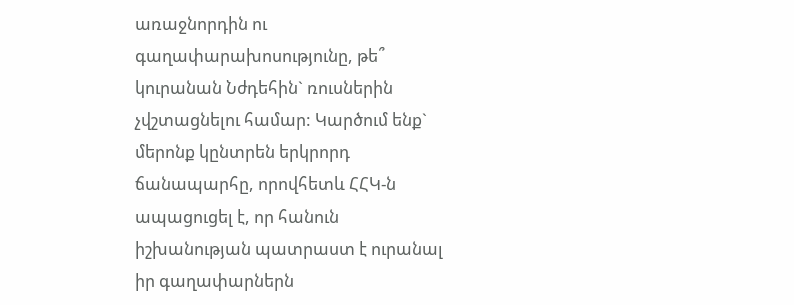առաջնորդին ու գաղափարախոսությունը, թե՞ կուրանան Նժդեհին` ռուսներին չվշտացնելու համար: Կարծում ենք` մերոնք կընտրեն երկրորդ ճանապարհը, որովհետև ՀՀԿ-ն ապացուցել է, որ հանուն իշխանության պատրաստ է ուրանալ իր գաղափարներն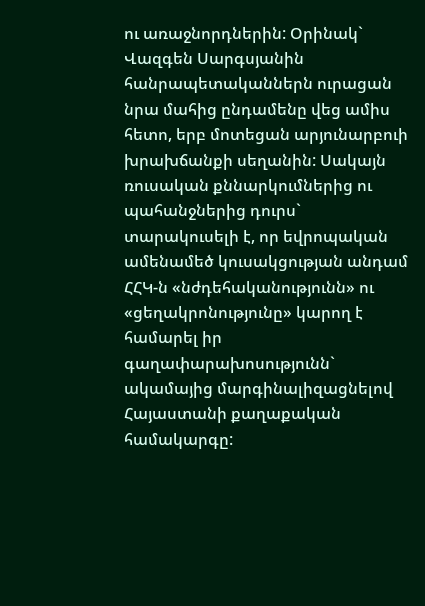ու առաջնորդներին: Օրինակ` Վազգեն Սարգսյանին հանրապետականներն ուրացան նրա մահից ընդամենը վեց ամիս հետո, երբ մոտեցան արյունարբուի խրախճանքի սեղանին: Սակայն ռուսական քննարկումներից ու պահանջներից դուրս` տարակուսելի է, որ եվրոպական ամենամեծ կուսակցության անդամ ՀՀԿ-ն «նժդեհականությունն» ու «ցեղակրոնությունը» կարող է համարել իր գաղափարախոսությունն` ակամայից մարգինալիզացնելով Հայաստանի քաղաքական համակարգը: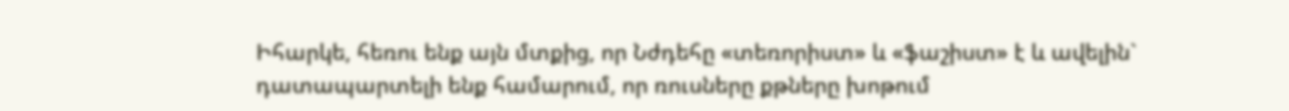Իհարկե, հեռու ենք այն մտքից, որ Նժդեհը «տեռորիստ» և «ֆաշիստ» է և ավելին` դատապարտելի ենք համարում, որ ռուսները քթները խոթում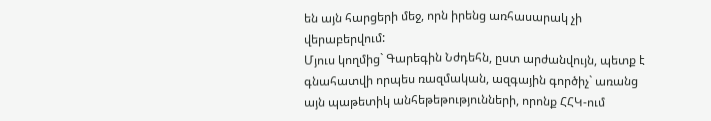են այն հարցերի մեջ, որն իրենց առհասարակ չի վերաբերվում:
Մյուս կողմից` Գարեգին Նժդեհն, ըստ արժանվույն, պետք է գնահատվի որպես ռազմական, ազգային գործիչ` առանց այն պաթետիկ անհեթեթությունների, որոնք ՀՀԿ-ում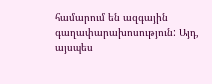համարում են ազգային գաղափարախոսություն: Այդ, այսպես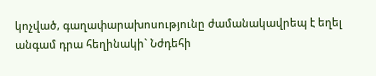կոչված, գաղափարախոսությունը ժամանակավրեպ է եղել անգամ դրա հեղինակի` Նժդեհի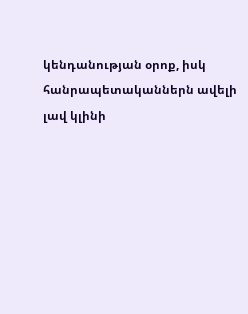կենդանության օրոք, իսկ հանրապետականներն ավելի լավ կլինի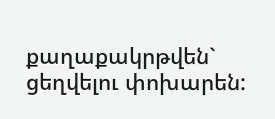քաղաքակրթվեն` ցեղվելու փոխարեն: